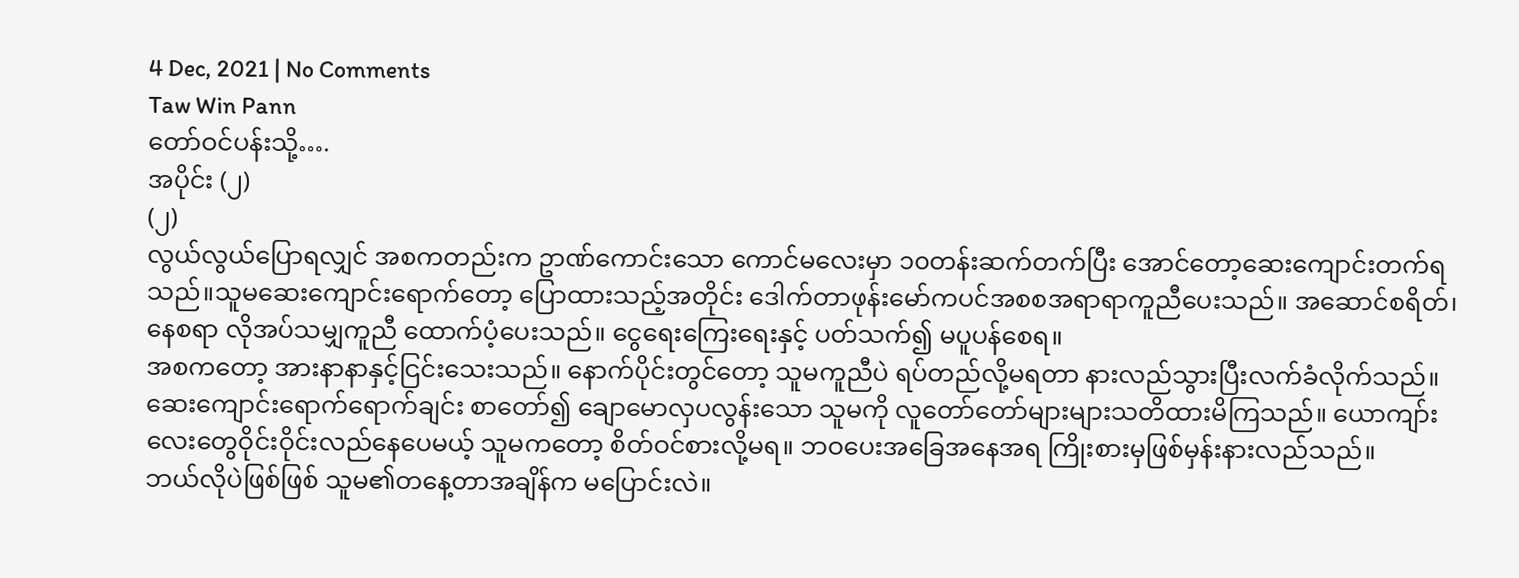4 Dec, 2021 | No Comments
Taw Win Pann
တော်ဝင်ပန်းသို့….
အပိုင်း (၂)
(၂)
လွယ်လွယ်ပြောရလျှင် အစကတည်းက ဥာဏ်ကောင်းသော ကောင်မလေးမှာ ၁၀တန်းဆက်တက်ပြီး အောင်တော့ဆေးကျောင်းတက်ရသည်။သူမဆေးကျောင်းရောက်တော့ ပြောထားသည့်အတိုင်း ဒေါက်တာဖုန်းမော်ကပင်အစစအရာရာကူညီပေးသည်။ အဆောင်စရိတ်၊နေစရာ လိုအပ်သမျှကူညီ ထောက်ပံ့ပေးသည်။ ငွေရေးကြေးရေးနှင့် ပတ်သက်၍ မပူပန်စေရ။
အစကတော့ အားနာနာနှင့်ငြင်းသေးသည်။ နောက်ပိုင်းတွင်တော့ သူမကူညီပဲ ရပ်တည်လို့မရတာ နားလည်သွားပြီးလက်ခံလိုက်သည်။
ဆေးကျောင်းရောက်ရောက်ချင်း စာတော်၍ ချောမောလှပလွန်းသော သူမကို လူတော်တော်များများသတိထားမိကြသည်။ ယောကျာ်းလေးတွေဝိုင်းဝိုင်းလည်နေပေမယ့် သူမကတော့ စိတ်ဝင်စားလို့မရ။ ဘဝပေးအခြေအနေအရ ကြိုးစားမှဖြစ်မှန်းနားလည်သည်။
ဘယ်လိုပဲဖြစ်ဖြစ် သူမ၏တနေ့တာအချိန်က မပြောင်းလဲ။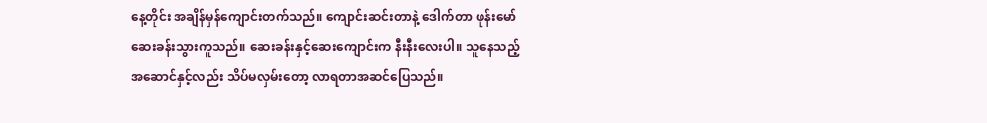နေ့တိုင်း အချိန်မှန်ကျောင်းတက်သည်။ ကျောင်းဆင်းတာနဲ့ ဒေါက်တာ ဖုန်းမော် ဆေးခန်းသွားကူသည်။ ဆေးခန်းနှင့်ဆေးကျောင်းက နီးနီးလေးပါ။ သူနေသည့်အဆောင်နှင့်လည်း သိပ်မလှမ်းတော့ လာရတာအဆင်ပြေသည်။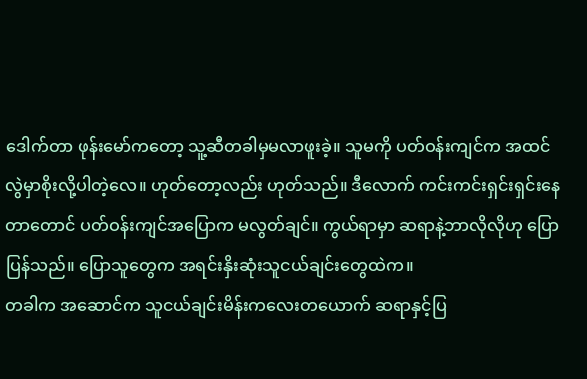ဒေါက်တာ ဖုန်းမော်ကတော့ သူ့ဆီတခါမှမလာဖူးခဲ့။ သူမကို ပတ်ဝန်းကျင်က အထင်လွဲမှာစိုးလို့ပါတဲ့လေ။ ဟုတ်တော့လည်း ဟုတ်သည်။ ဒီလောက် ကင်းကင်းရှင်းရှင်းနေတာတောင် ပတ်ဝန်းကျင်အပြောက မလွတ်ချင်။ ကွယ်ရာမှာ ဆရာနဲ့ဘာလိုလိုဟု ပြောပြန်သည်။ ပြောသူတွေက အရင်းနှိးဆုံးသူငယ်ချင်းတွေထဲက။
တခါက အဆောင်က သူငယ်ချင်းမိန်းကလေးတယောက် ဆရာနှင့်ပြ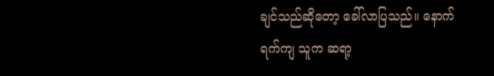ချင်သည်ဆိုတော့ ခေါ်လာပြသည်။ နောက်ရက်ကျ သူက ဆရာ့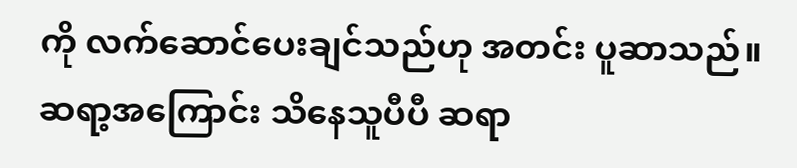ကို လက်ဆောင်ပေးချင်သည်ဟု အတင်း ပူဆာသည်။ ဆရာ့အကြောင်း သိနေသူပီပီ ဆရာ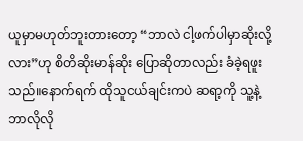ယူမှာမဟုတ်ဘူးတားတော့ “ဘာလဲ ငါ့ဖက်ပါမှာဆိုးလို့လား”ဟု စိတိဆိုးမာန်ဆိုး ပြောဆိုတာလည်း ခံခဲ့ရဖူးသည်။နောက်ရက် ထိုသူငယ်ချင်းကပဲ ဆရာ့ကို သူ့နဲ့ ဘာလိုလို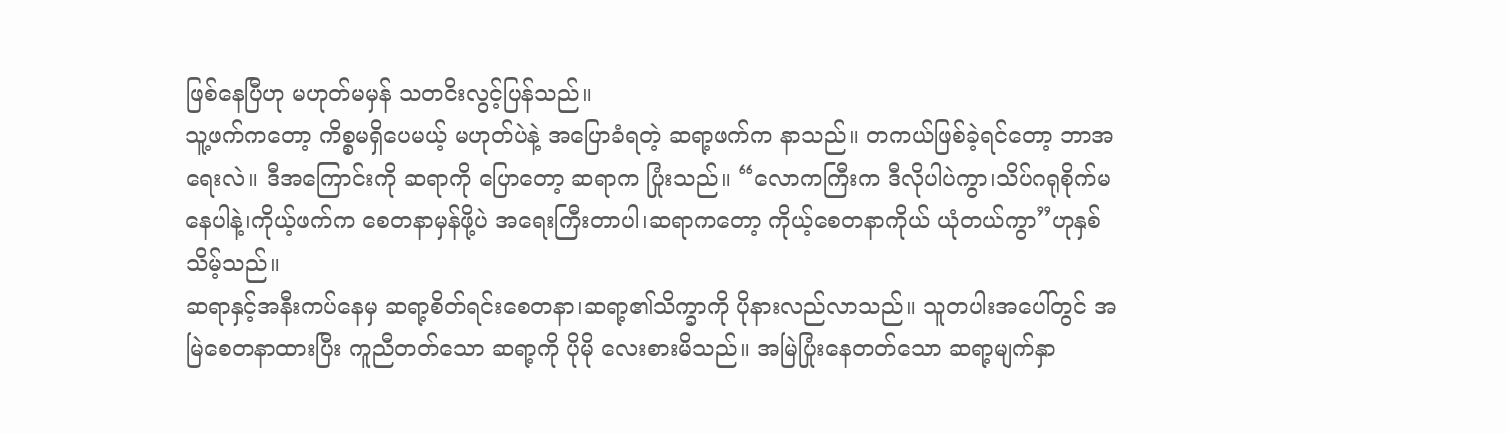ဖြစ်နေပြီဟု မဟုတ်မမှန် သတငိးလွင့်ပြန်သည်။
သူ့ဖက်ကတော့ ကိစ္စမရှိပေမယ့် မဟုတ်ပဲနဲ့ အပြောခံရတဲ့ ဆရာ့ဖက်က နာသည်။ တကယ်ဖြစ်ခဲ့ရင်တော့ ဘာအရေးလဲ။ ဒီအကြောင်းကို ဆရာကို ပြောတော့ ဆရာက ပြုံးသည်။ “လောကကြီးက ဒီလိုပါပဲကွာ၊သိပ်ဂရုစိုက်မနေပါနဲ့၊ကိုယ့်ဖက်က စေတနာမှန်ဖို့ပဲ အရေးကြီးတာပါ၊ဆရာကတော့ ကိုယ့်စေတနာကိုယ် ယုံတယ်ကွာ”ဟုနှစ်သိမ့်သည်။
ဆရာနှင့်အနီးကပ်နေမှ ဆရာ့စိတ်ရင်းစေတနာ၊ဆရာ့၏သိက္ခာကို ပိုနားလည်လာသည်။ သူတပါးအပေါ်တွင် အမြဲစေတနာထားပြီး ကူညီတတ်သော ဆရာ့ကို ပိုမို လေးစားမိသည်။ အမြဲပြုံးနေတတ်သော ဆရာ့မျက်နှာ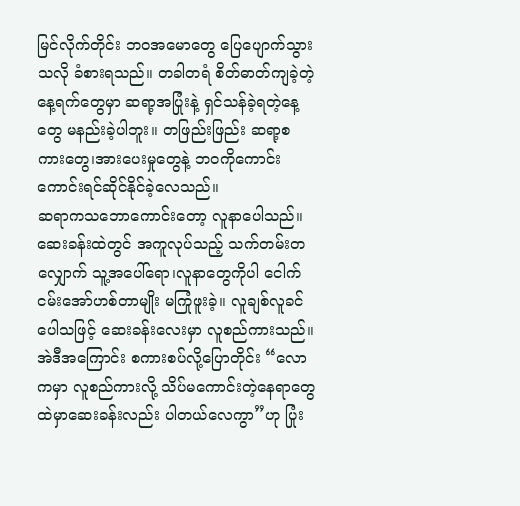မြင်လိုက်တိုင်း ဘဝအမောတွေ ပြေပျောက်သွားသလို ခံစားရသည်။ တခါတရံ စိတ်ဓာတ်ကျခဲ့တဲ့ နေ့ရက်တွေမှာ ဆရာ့အပြုံးနဲ့ ရှင်သန်ခဲ့ရတဲ့နေ့တွေ မနည်းခဲ့ပါဘူး။ တဖြည်းဖြည်း ဆရာ့စကားတွေ၊အားပေးမှုတွေနဲ့ ဘဝကိုကောင်းကောင်းရင်ဆိုင်နိုင်ခဲ့လေသည်။
ဆရာကသဘောကောင်းတော့ လူနာပေါသည်။ဆေးခန်းထဲတွင် အကူလုပ်သည့် သက်တမ်းတလျှောက် သူ့အပေါ်ရော၊လူနာတွေကိုပါ ငေါက်ငမ်းအော်ဟစ်တာမျိုး မကြုံဖူးခဲ့။ လူချစ်လူခင်ပေါသဖြင့် ဆေးခန်းလေးမှာ လူစည်ကားသည်။ အဲဒီအကြောင်း စကားစပ်လို့ပြောတိုင်း “လောကမှာ လူစည်ကားလို့ သိပ်မကောင်းတဲ့နေရာတွေထဲမှာဆေးခန်းလည်း ပါတယ်လေကွာ”ဟု ပြုံး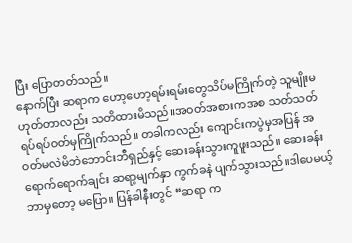ပြီး ပြောတတ်သည်။
နောက်ပြီး ဆရာက ဟော့ဟော့ရမ်းရမ်းတွေသိပ်မကြိုက်တဲ့ သူမျိုးမဟုတ်တာလည်း သတိထားမိသည်။အဝတ်အစားကအစ သတ်သတ်ရပ်ရပ်ဝတ်မှကြိုက်သည်။ တခါကလည်း ကျောင်းကပွဲမှအပြန် အဝတ်မလဲမိဘဲဘောင်းဘီရှည်နှင့် ဆေးခန်းသွားကူဖူးသည်။ ဆေးခန်းရောက်ရောက်ချင်း ဆရာ့မျက်နှာ ကွက်ခနဲ ပျက်သွားသည်။ဒါပေမယ့် ဘာမှတော့ မပြော။ ပြန်ခါနီးတွင် “ဆရာ က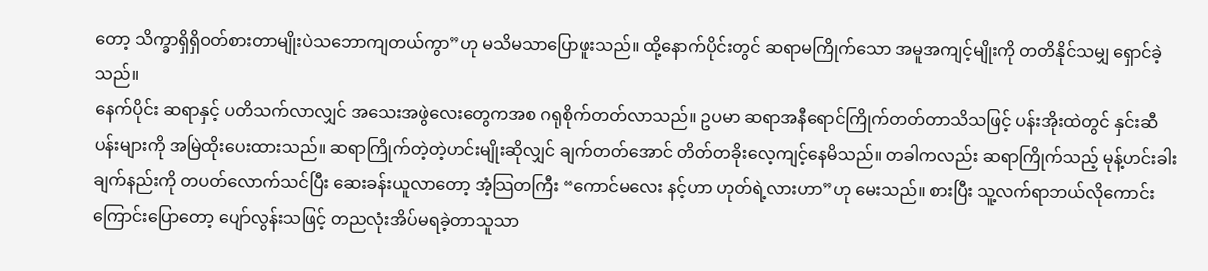တော့ သိက္ခာရှိရှိဝတ်စားတာမျိုးပဲသဘောကျတယ်ကွာ”ဟု မသိမသာပြောဖူးသည်။ ထို့နောက်ပိုင်းတွင် ဆရာမကြိုက်သော အမူအကျင့်မျိုးကို တတိနိုင်သမျှ ရှောင်ခဲ့သည်။
နေက်ပိုင်း ဆရာနှင့် ပတိသက်လာလျှင် အသေးအဖွဲလေးတွေကအစ ဂရုစိုက်တတ်လာသည်။ ဥပမာ ဆရာအနီရောင်ကြိုက်တတ်တာသိသဖြင့် ပန်းအိုးထဲတွင် နှင်းဆီပန်းများကို အမြဲထိုးပေးထားသည်။ ဆရာကြိုက်တဲ့တဲ့ဟင်းမျိုးဆိုလျှင် ချက်တတ်အောင် တိတ်တခိုးလေ့ကျင့်နေမိသည်။ တခါကလည်း ဆရာကြိုက်သည့် မုန့်ဟင်းခါးချက်နည်းကို တပတ်လောက်သင်ပြီး ဆေးခန်းယူလာတော့ အံ့သြတကြီး “ကောင်မလေး နင့်ဟာ ဟုတ်ရဲ့လားဟာ”ဟု မေးသည်။ စားပြီး သူ့လက်ရာဘယ်လိုကောင်းကြောင်းပြောတော့ ပျော်လွန်းသဖြင့် တညလုံးအိပ်မရခဲ့တာသူသာ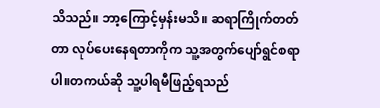သိသည်။ ဘာ့ကြောင့်မှန်းမသိ။ ဆရာကြိုက်တတ်တာ လုပ်ပေးနေရတာကိုက သူ့အတွက်ပျော်ရွင်စရာပါ။တကယ်ဆို သူ့ပါရမီဖြည့်ရသည်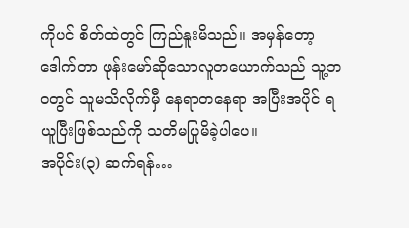ကိုပင် စိတ်ထဲတွင် ကြည်နူးမိသည်။ အမှန်တော့ ဒေါက်တာ ဖုန်းမော်ဆိုသောလူတယောက်သည် သူ့ဘဝတွင် သူမသိလိုက်မှီ နေရာတနေရာ အပြီးအပိုင် ရယူပြီးဖြစ်သည်ကို သတိမပြုမိခဲ့ပါပေ။
အပိုင်း(၃) ဆက်ရန်…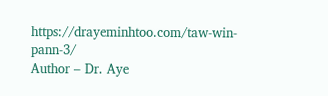https://drayeminhtoo.com/taw-win-pann-3/
Author – Dr. Aye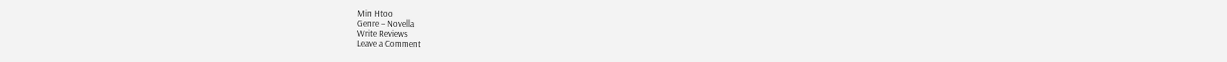Min Htoo
Genre – Novella
Write Reviews
Leave a Comment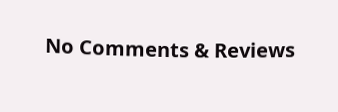No Comments & Reviews